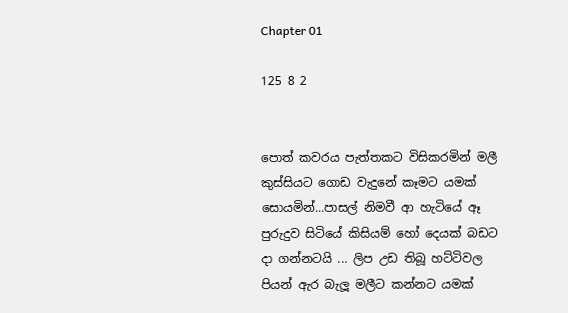Chapter 01

125 8 2


පොත් කවරය පැත්තකට විසිකරමින් මලී කුස්සියට ගොඩ වැදුනේ කෑමට යමක් සොයමින්...පාසල් නිමවී ආ හැටියේ ඈ පුරුදුව සිටියේ කිසියම් හෝ දෙයක් බඩට දා ගන්නටයි ... ලිප උඩ තිබූ හට්ටිවල පියන් ඇර බැලූ මලීට කන්නට යමක්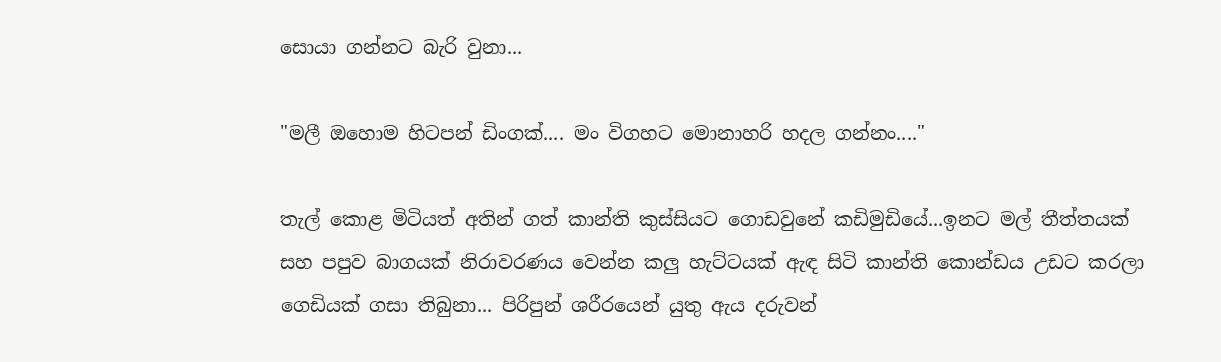සොයා ගන්නට බැරි වුනා...

"මලී ඔහොම හිටපන් ඩිංගක්.... මං විගහට මොනාහරි හදල ගන්නං...."

තැල් කොළ මිටියත් අතින් ගත් කාන්ති කුස්සියට ගොඩවුනේ කඩිමුඩියේ...ඉනට මල් තීත්තයක් සහ පපුව බාගයක් නිරාවරණය වෙන්න කලු හැට්ටයක් ඇඳ සිටි කාන්ති කොන්ඩය උඩට කරලා ගෙඩියක් ගසා තිබුනා... පිරිපුන් ශරීරයෙන් යුතු ඇය දරුවන්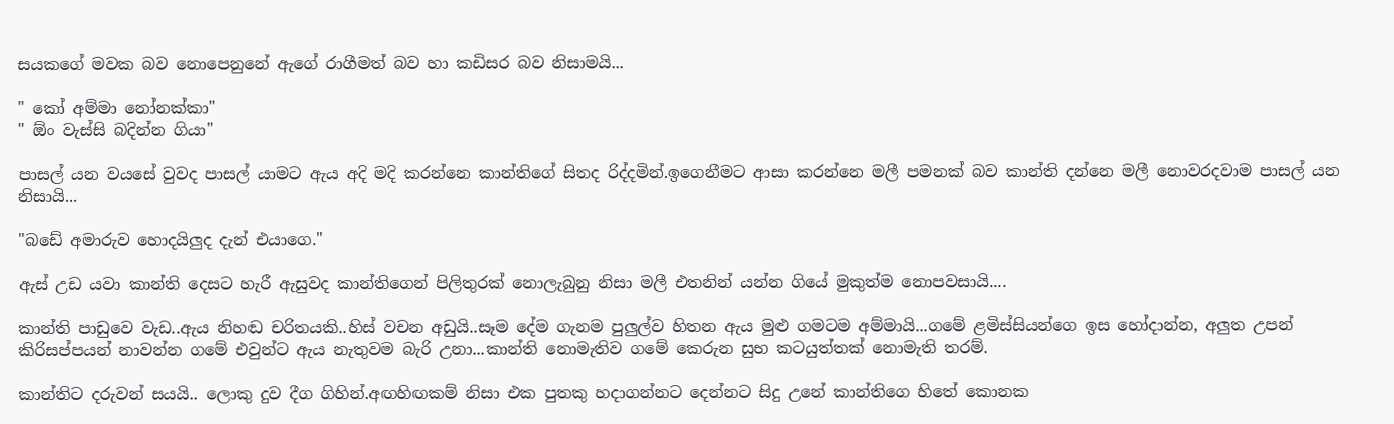සයකගේ මවක බව නොපෙනුනේ ඇගේ රාගීමත් බව හා කඩිසර බව නිසාමයි...

" කෝ අම්මා නෝනක්කා"
" ඕං වැස්සි බදින්න ගියා"

පාසල් යන වයසේ වුවද පාසල් යාමට ඇය අදි මදි කරන්නෙ කාන්තිගේ සිතද රිද්දමින්.ඉගෙනීමට ආසා කරන්නෙ මලී පමනක් බව කාන්ති දන්නෙ මලී නොවරදවාම පාසල් යන නිසායි...

"බඩේ අමාරුව හොදයිලුද දැන් එයාගෙ."

ඇස් උඩ යවා කාන්ති දෙසට හැරී ඇසුවද කාන්තිගෙන් පිලිතුරක් නොලැබුනු නිසා මලී එතනින් යන්න ගියේ මුකුත්ම නොපවසායි....

කාන්ති පාඩුවෙ වැඩ..ඇය නිහඬ චරිතයකි..හිස් වචන අඩුයි..සෑම දේම ගැනම පුලුල්ව හිතන ඇය මුළු ගමටම අම්මායි...ගමේ ළමිස්සියන්ගෙ ඉස හෝදාන්න, අලුත උපන් කිරිසප්පයන් නාවන්න ගමේ එවුන්ට ඇය නැතුවම බැරි උනා...කාන්ති නොමැතිව ගමේ කෙරුන සුභ කටයුත්තක් නොමැති තරම්.

කාන්තිට දරුවන් සයයි.. ලොකු දුව දීග ගිහින්.අඟහිඟකම් නිසා එක පුතකු හදාගන්නට දෙන්නට සිදු උනේ කාන්තිගෙ හිතේ කොනක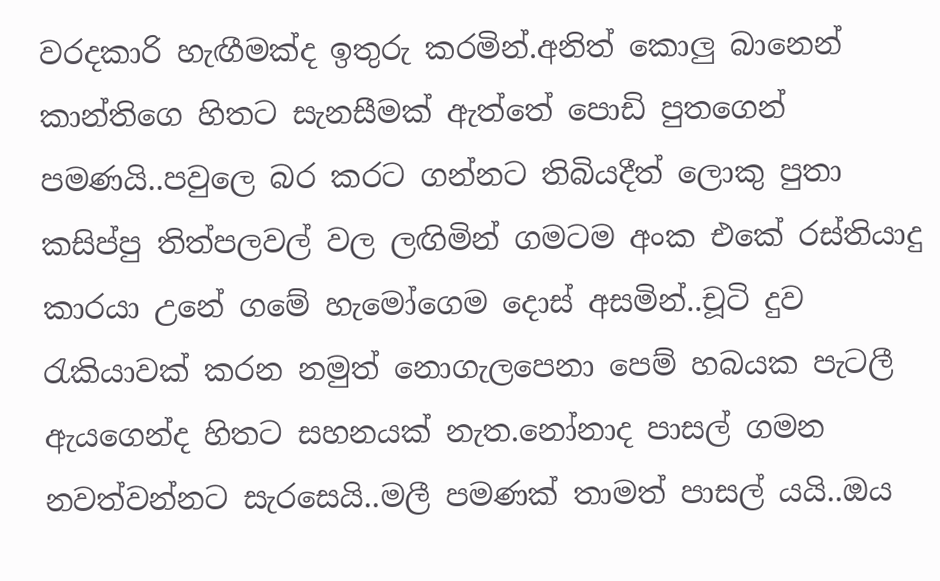වරදකාරි හැඟීමක්ද ඉතුරු කරමින්.අනිත් කොලු බානෙන් කාන්තිගෙ හිතට සැනසීමක් ඇත්තේ පොඩි පුතගෙන් පමණයි..පවුලෙ බර කරට ගන්නට තිබියදීත් ලොකු පුතා කසිප්පු තිත්පලවල් වල ලඟිමින් ගමටම අංක එකේ රස්තියාදු කාරයා උනේ ගමේ හැමෝගෙම දොස් අසමින්..චූටි දුව රැකියාවක් කරන නමුත් නොගැලපෙනා පෙම් හබයක පැටලී ඇයගෙන්ද හිතට සහනයක් නැත.නෝනාද පාසල් ගමන නවත්වන්නට සැරසෙයි..මලී පමණක් තාමත් පාසල් යයි..ඔය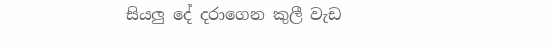සියලු දේ දරාගෙන කුලී වැඩ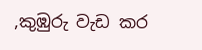,කුඹුරු වැඩ කර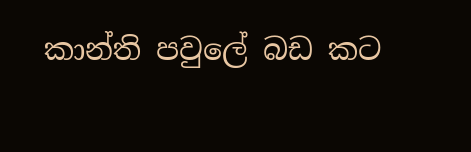කාන්ති පවුලේ බඩ කට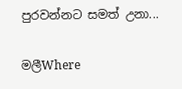පුරවන්නට සමත් උනා...

මලීWhere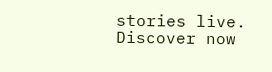stories live. Discover now